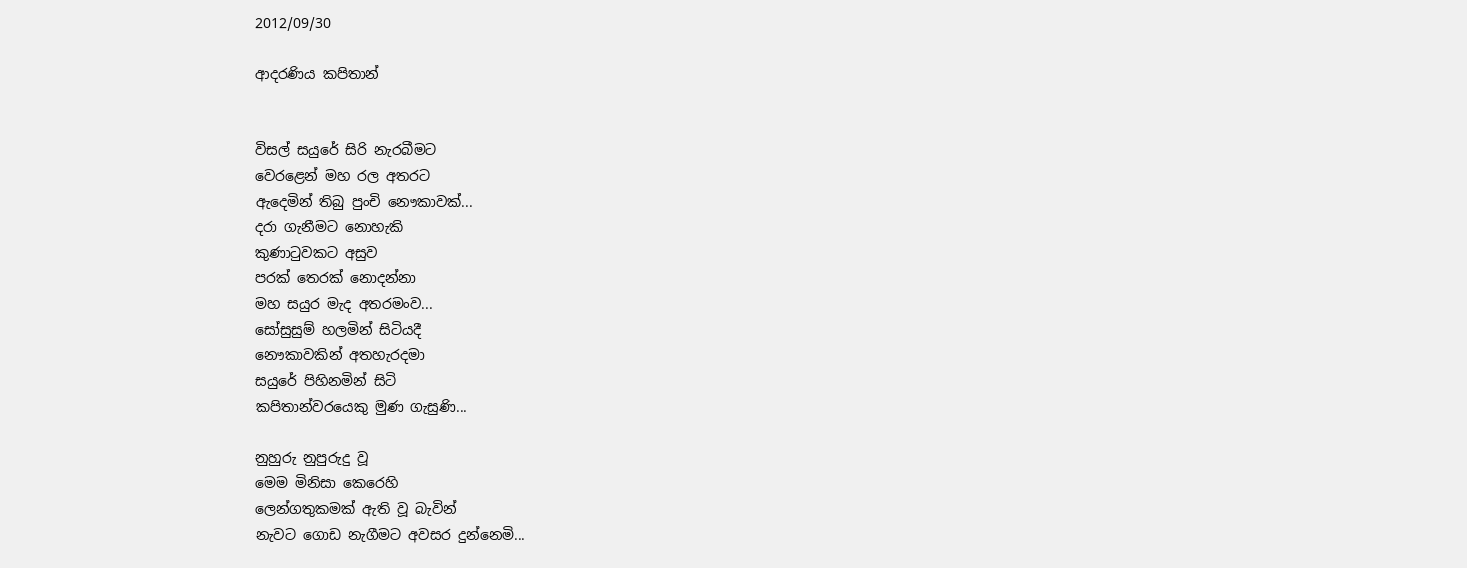2012/09/30

ආදරණිය කපිතාන්


විසල් සයුරේ සිරි නැරබීමට
වෙරළෙන් මහ රල අතරට
ඇදෙමින් තිබු පුංචි නෞකාවක්...
දරා ගැනීමට නොහැකි
කුණාටුවකට අසුව
පරක් තෙරක් නොදන්නා
මහ සයුර මැද අතරමංව...
සෝසුසුම් හලමින් සිටියදී
නෞකාවකින් අතහැරදමා
සයුරේ පිහිනමින් සිටි
කපිතාන්වරයෙකු මුණ ගැසුණි...

නුහුරු නුපුරුදු වූ
මෙම මිනිසා කෙරෙහි
ලෙන්ගතුකමක් ඇති වූ බැවින්
නැවට ගොඩ නැගීමට අවසර දුන්නෙමි...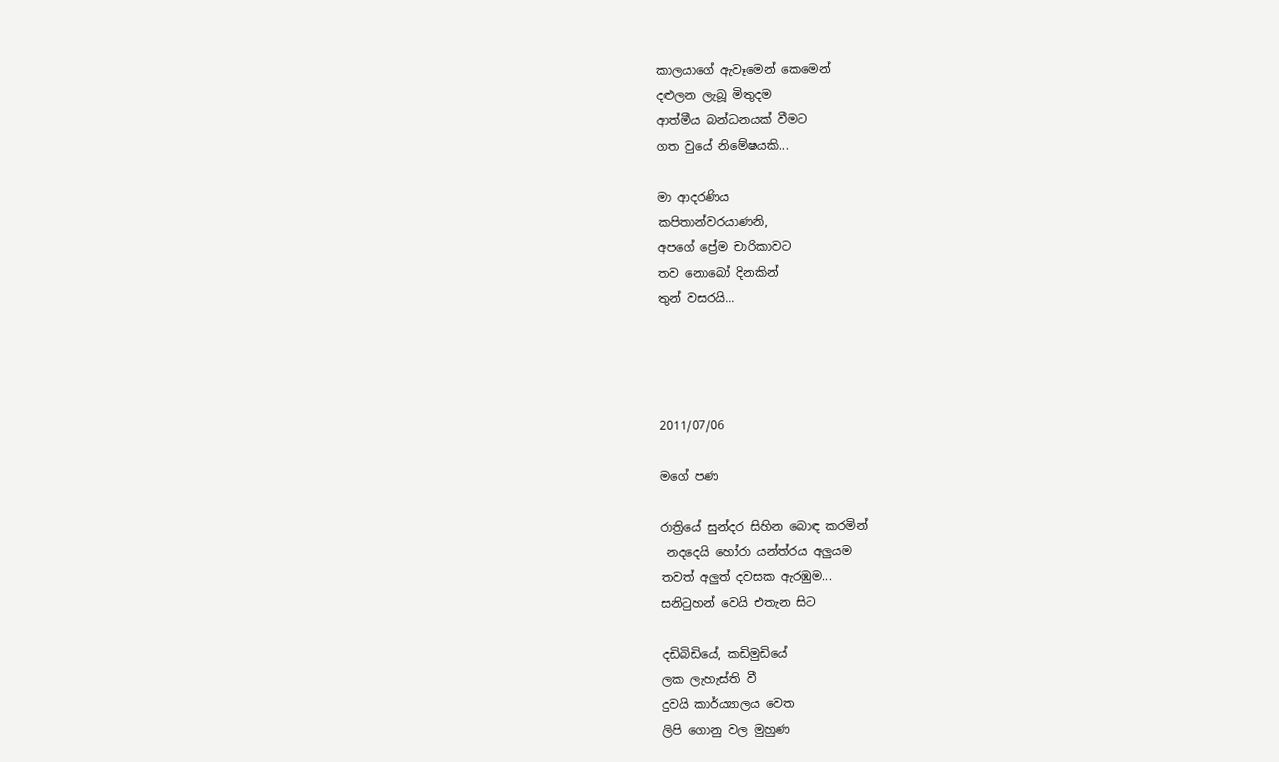කාලයාගේ ඇවෑමෙන් කෙමෙන්
දළුලන ලැබූ මිතුදම
ආත්මීය බන්ධනයක් වීමට
ගත වුයේ නිමේෂයකි...

මා ආදරණිය
කපිතාන්වරයාණනි,
අපගේ ප්‍රේම චාරිකාවට
තව නොබෝ දිනකින්
තුන් වසරයි...




2011/07/06

මගේ පණ

රාත්‍රියේ සුන්දර සිහින බොඳ කරමින්
 නදදෙයි හෝරා යන්ත්රය අලුයම
තවත් අලුත් දවසක ඇරඹුම...
සනිටුහන් වෙයි එතැන සිට

දඩිබිඩියේ, කඩිමුඩියේ
ලක ලැහැස්ති වී
දුවයි කාර්ය්‍යාලය වෙත
ලිපි ගොනු වල මුහුණ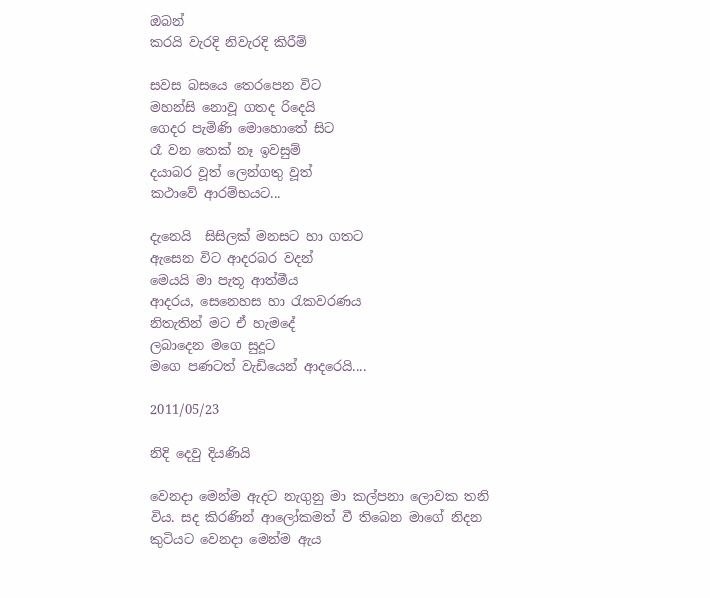ඔබන්
කරයි වැරදි නිවැරදි කිරීම්

සවස බසයෙ තෙරපෙන විට
මහන්සි නොවූ ගතද රිදෙයි
ගෙදර පැමිණි මොහොතේ සිට
රෑ වන තෙක් නෑ ඉවසුම්
දයාබර වූත් ලෙන්ගතු වූත්
කථාවේ ආරම්භයට...

දැනෙයි  සිසිලක් මනසට හා ගතට
ඇසෙන විට ආදරබර වදන්
මෙයයි මා පැතූ ආත්මීය
ආදරය, සෙනෙහස හා රැකවරණය
නිතැතින් මට ඒ හැමදේ
ලබාදෙන මගෙ සුදූට
මගෙ පණටත් වැඩියෙන් ආදරෙයි....

2011/05/23

නිදි දෙවු දියණියි

වෙනදා මෙන්ම ඇදට නැගුනු මා කල්පනා ලොවක තනි විය. සද කිරණින් ආලෝකමත් වී තිබෙන මාගේ නිදන කුටියට වෙනදා මෙන්ම ඇය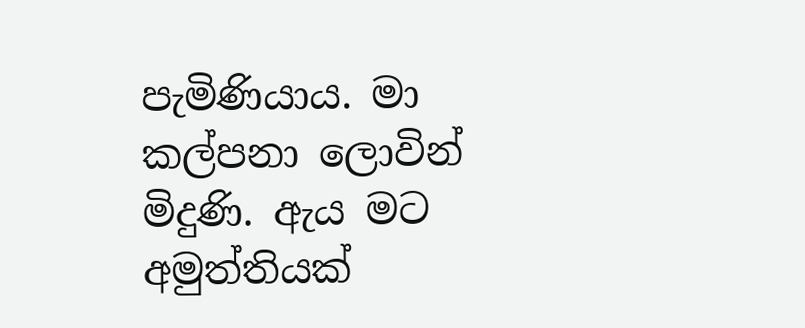පැමිණියාය. මා කල්පනා ලොවින් මිදුණි. ඇය මට අමුත්තියක්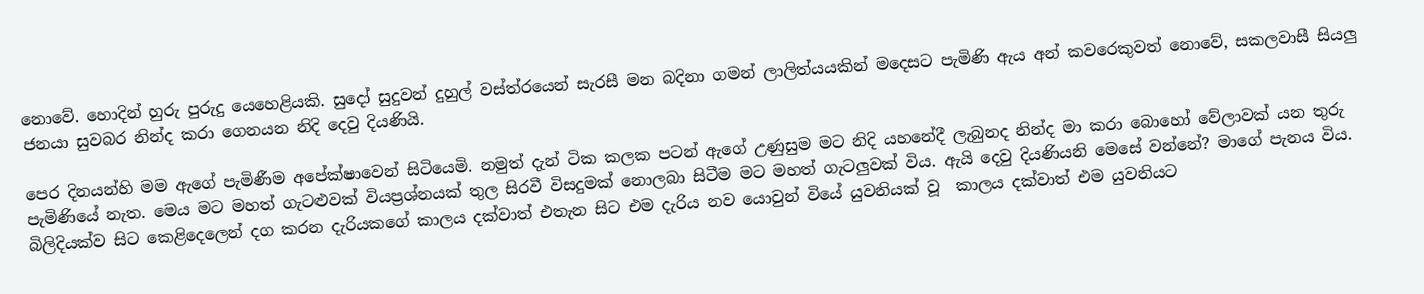නොවේ. හොදින් හුරු පුරුදු යෙහෙළියකි. සුදෝ සුදුවන් දුහුල් වස්ත්රයෙන් සැරසී මන බදිනා ගමන් ලාලිත්යයකින් මදෙසට පැමිණි ඇය අන් කවරෙකුවත් නොවේ, සකලවාසී සියලු ජනයා සුවබර නින්ද කරා ගෙනයන නිදි දෙවු දියණියි.

පෙර දිනයන්හි මම ඇගේ පැමිණීම අපේක්ෂාවෙන් සිටියෙමි. නමුත් දැන් ටික කලක පටන් ඇගේ උණුසුම මට නිදි යහනේදී ලැබුනද නින්ද මා කරා බොහෝ වේලාවක් යන තුරු පැමිණියේ නැත. මෙය මට මහත් ගැටළුවක් වියප්‍රශ්නයක් තුල සිරවී විසදුමක් නොලබා සිටීම මට මහත් ගැටලුවක් විය. ඇයි දෙවු දියණියනි මෙසේ වන්නේ? මාගේ පැනය විය. බිලිදියක්ව සිට කෙළිදෙලෙන් දග කරන දැරියකගේ කාලය දක්වාත් එතැන සිට එම දැරිය නව යොවුන් වියේ යුවනියක් වූ  කාලය දක්වාත් එම යුවනියට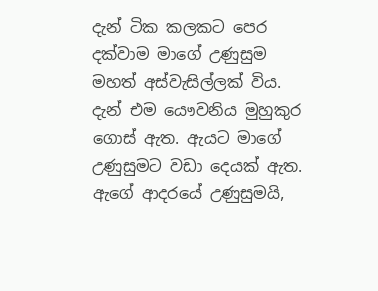දැන් ටික කලකට පෙර දක්වාම මාගේ උණුසුම මහත් අස්වැසිල්ලක් විය. දැන් එම යෞවනිය මුහුකුර ගොස් ඇත. ඇයට මාගේ උණුසුමට වඩා දෙයක් ඇත. ඇගේ ආදරයේ උණුසුමයි,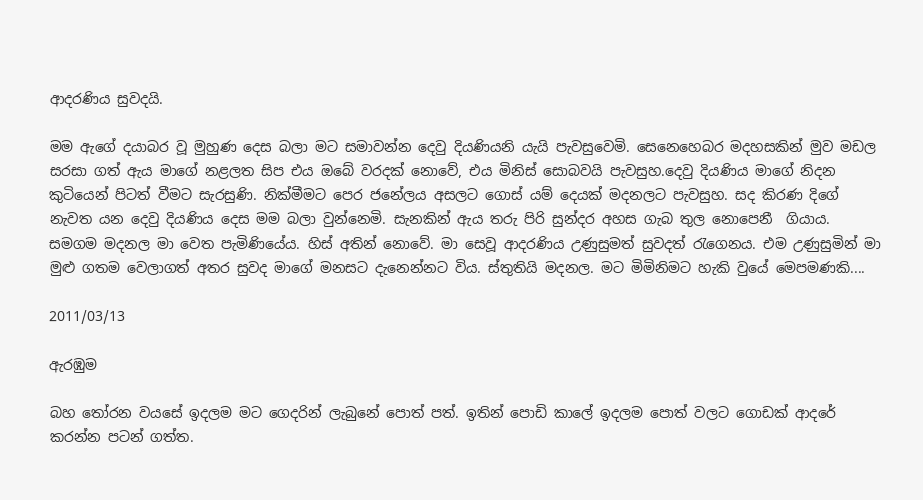ආදරණිය සුවදයි.

මම ඇගේ දයාබර වූ මුහුණ දෙස බලා මට සමාවන්න දෙවු දියණියනි යැයි පැවසුවෙමි. සෙනෙහෙබර මදහසකින් මුව මඩල සරසා ගත් ඇය මාගේ නළලත සිප එය ඔබේ වරදක් නොවේ, එය මිනිස් සොබවයි පැවසුහ.දෙවු දියණිය මාගේ නිදන කුටියෙන් පිටත් වීමට සැරසුණි. නික්මීමට පෙර ජනේලය අසලට ගොස් යම් දෙයක් මදනලට පැවසුහ. සද කිරණ දිගේ නැවත යන දෙවු දියණිය දෙස මම බලා වුන්නෙමි. සැනකින් ඇය තරු පිරි සුන්දර අහස ගැබ තුල නොපෙනී  ගියාය. සමගම මදනල මා වෙත පැමිණියේය. හිස් අතින් නොවේ. මා සෙවූ ආදරණිය උණුසුමත් සුවදත් රැගෙනය. එම උණුසුමින් මා මුළු ගතම වෙලාගත් අතර සුවද මාගේ මනසට දැනෙන්නට විය. ස්තුතියි මදනල. මට මිමිනිමට හැකි වුයේ මෙපමණකි....

2011/03/13

ඇරඹුම

බහ තෝරන වයසේ ඉදලම මට ගෙදරින් ලැබුනේ පොත් පත්. ඉතින් පොඩි කාලේ ඉදලම පොත් වලට ගොඩක් ආදරේ කරන්න පටන් ගත්ත.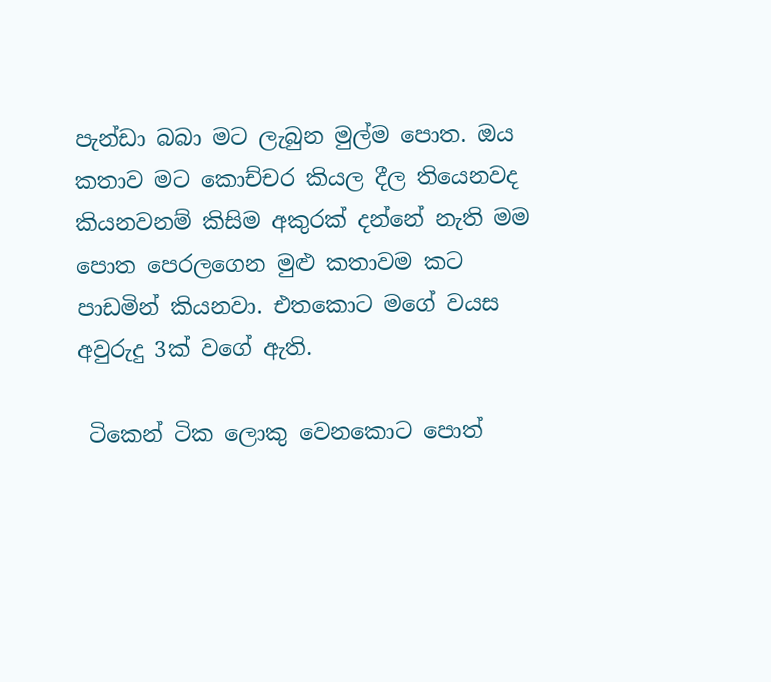පැන්ඩා බබා මට ලැබුන මුල්ම පොත. ඔය කතාව මට කොච්චර කියල දීල තියෙනවද කියනවනම් කිසිම අකුරක් දන්නේ නැති මම පොත පෙරලගෙන මුළු කතාවම කට පාඩමින් කියනවා. එතකොට මගේ වයස අවුරුදු 3ක් වගේ ඇති.

 ටිකෙන් ටික ලොකු වෙනකොට පොත්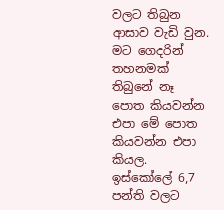වලට තිබුන ආසාව වැඩි වුන. මට ගෙදරින් තහනමක් තිබුනේ නෑ පොත කියවන්න එපා මේ පොත කියවන්න එපා කියල. ඉස්කෝලේ 6,7 පන්ති වලට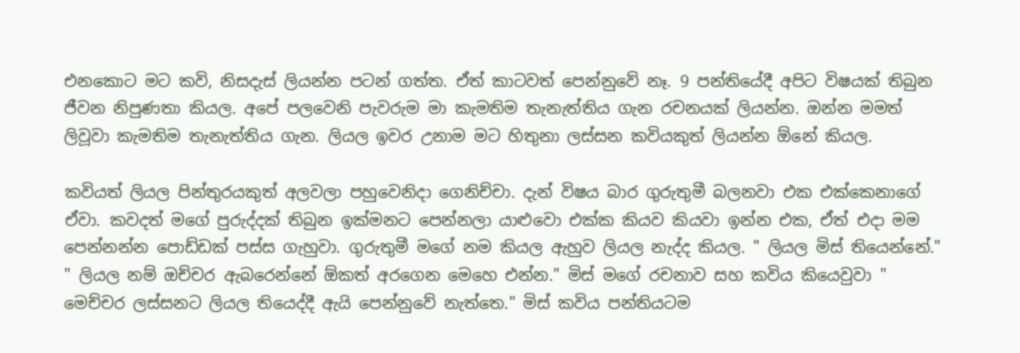එනකොට මට කවි, නිසදැස් ලියන්න පටන් ගත්ත. ඒත් කාටවත් පෙන්නුවේ නෑ. 9 පන්තියේදී අපිට විෂයක් තිබුන ජීවන නිපුණතා කියල. අපේ පලවෙනි පැවරුම මා කැමතිම තැනැත්තිය ගැන රචනයක් ලියන්න. ඔන්න මමත් ලිවූවා කැමතිම තැනැත්තිය ගැන. ලියල ඉවර උනාම මට හිතුනා ලස්සන කවියකුත් ලියන්න ඕනේ කියල.

කවියත් ලියල පින්තුරයකුත් අලවලා පහුවෙනිදා ගෙනිච්චා. දැන් විෂය බාර ගුරුතුමී බලනවා එක එක්කෙනාගේ ඒවා. කවදත් මගේ පුරුද්දක් තිබුන ඉක්මනට පෙන්නලා යාළුවො එක්ක කියව කියවා ඉන්න එක, ඒත් එදා මම පෙන්නන්න පොඩ්ඩක් පස්ස ගැහුවා. ගුරුතුමී මගේ නම කියල ඇහුව ලියල නැද්ද කියල. " ලියල මිස් තියෙන්නේ." " ලියල නම් ඔච්චර ඇබරෙන්නේ ඕකත් අරගෙන මෙහෙ එන්න." මිස් මගේ රචනාව සහ කවිය කියෙවුවා " මෙච්චර ලස්සනට ලියල තියෙද්දී ඇයි පෙන්නුවේ නැත්තෙ." මිස් කවිය පන්තියටම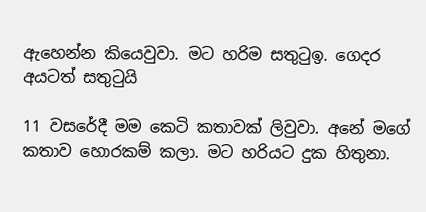ඇහෙන්න කියෙවුවා. මට හරිම සතුටුඉ. ගෙදර අයටත් සතුටුයි

11 වසරේදී මම කෙටි කතාවක් ලිවුවා. අනේ මගේ කතාව හොරකම් කලා. මට හරියට දුක හිතුනා.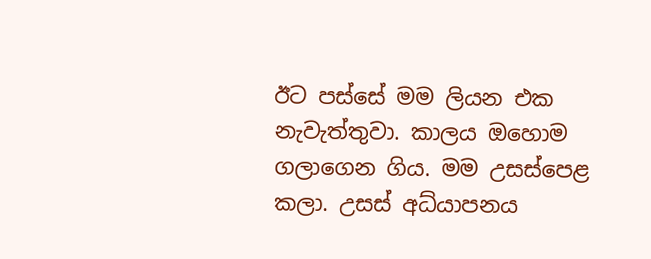ඊට පස්සේ මම ලියන එක නැවැත්තුවා. කාලය ඔහොම ගලාගෙන ගිය. මම උසස්පෙළ කලා. උසස් අධ්යාපනය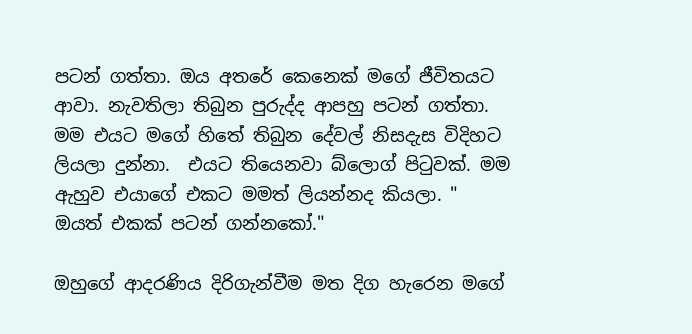පටන් ගත්තා. ඔය අතරේ කෙනෙක් මගේ ජීවිතයට ආවා. නැවතිලා තිබුන පුරුද්ද ආපහු පටන් ගත්තා. මම එයට මගේ හිතේ තිබුන දේවල් නිසදැස විදිහට ලියලා දුන්නා.  එයට තියෙනවා බ්ලොග් පිටුවක්. මම ඇහුව එයාගේ එකට මමත් ලියන්නද කියලා. " ඔයත් එකක් පටන් ගන්නකෝ."

ඔහුගේ ආදරණිය දිරිගැන්වීම මත දිග හැරෙන මගේ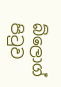බ්ලොග් පිටුව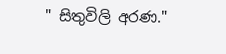" සිතුවිලි අරණ."